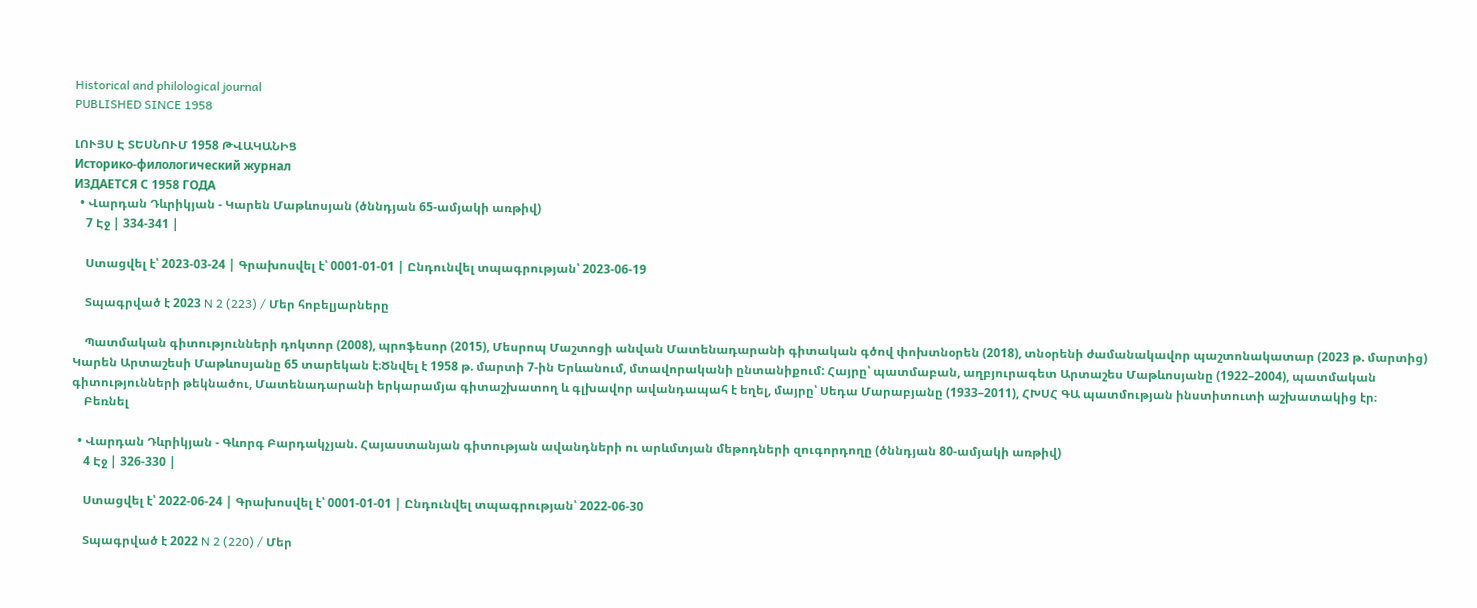Historical and philological journal
PUBLISHED SINCE 1958

ԼՈՒՅՍ Է ՏԵՍՆՈՒՄ 1958 ԹՎԱԿԱՆԻՑ
Историко-филологический журнал
ИЗДАЕТСЯ С 1958 ГОДА
  • Վարդան Դևրիկյան - Կարեն Մաթևոսյան (ծննդյան 65-ամյակի առթիվ)
    7 Էջ | 334-341 |

    Ստացվել է՝ 2023-03-24 | Գրախոսվել է՝ 0001-01-01 | Ընդունվել տպագրության՝ 2023-06-19

    Տպագրված է 2023 N 2 (223) / Մեր հոբելյարները

    Պատմական գիտությունների դոկտոր (2008), պրոֆեսոր (2015), Մեսրոպ Մաշտոցի անվան Մատենադարանի գիտական գծով փոխտնօրեն (2018), տնօրենի ժամանակավոր պաշտոնակատար (2023 թ. մարտից) Կարեն Արտաշեսի Մաթևոսյանը 65 տարեկան է։Ծնվել է 1958 թ. մարտի 7-ին Երևանում, մտավորականի ընտանիքում: Հայրը՝ պատմաբան, աղբյուրագետ Արտաշես Մաթևոսյանը (1922–2004), պատմական գիտությունների թեկնածու, Մատենադարանի երկարամյա գիտաշխատող և գլխավոր ավանդապահ է եղել, մայրը՝ Սեդա Մարաբյանը (1933–2011), ՀԽՍՀ ԳԱ պատմության ինստիտուտի աշխատակից էր։
    Բեռնել

  • Վարդան Դևրիկյան - Գևորգ Բարդակչյան. Հայաստանյան գիտության ավանդների ու արևմտյան մեթոդների զուգորդողը (ծննդյան 80-ամյակի առթիվ)
    4 Էջ | 326-330 |

    Ստացվել է՝ 2022-06-24 | Գրախոսվել է՝ 0001-01-01 | Ընդունվել տպագրության՝ 2022-06-30

    Տպագրված է 2022 N 2 (220) / Մեր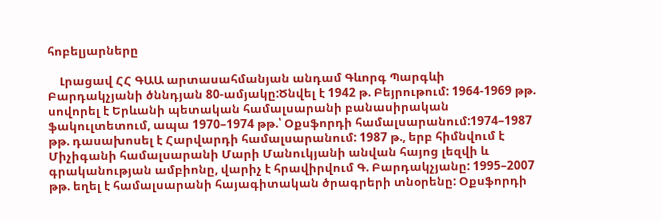հոբելյարները

    Լրացավ ՀՀ ԳԱԱ արտասահմանյան անդամ Գևորգ Պարգևի Բարդակչյանի ծննդյան 80-ամյակը:Ծնվել է 1942 թ. Բեյրութում: 1964-1969 թթ. սովորել է Երևանի պետական համալսարանի բանասիրական ֆակուլտետում, ապա 1970–1974 թթ.՝ Օքսֆորդի համալսարանում:1974–1987 թթ. դասախոսել է Հարվարդի համալսարանում: 1987 թ., երբ հիմնվում է Միչիգանի համալսարանի Մարի Մանուկյանի անվան հայոց լեզվի և գրականության ամբիոնը, վարիչ է հրավիրվում Գ. Բարդակչյանը: 1995–2007 թթ. եղել է համալսարանի հայագիտական ծրագրերի տնօրենը: Օքսֆորդի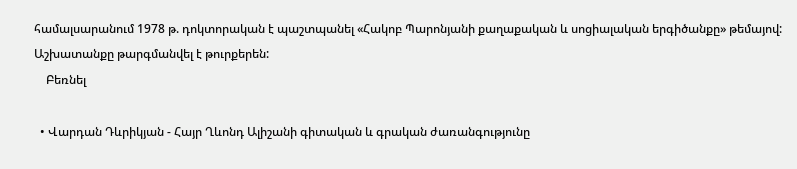համալսարանում 1978 թ. դոկտորական է պաշտպանել «Հակոբ Պարոնյանի քաղաքական և սոցիալական երգիծանքը» թեմայով: Աշխատանքը թարգմանվել է թուրքերեն:
    Բեռնել

  • Վարդան Դևրիկյան - Հայր Ղևոնդ Ալիշանի գիտական և գրական ժառանգությունը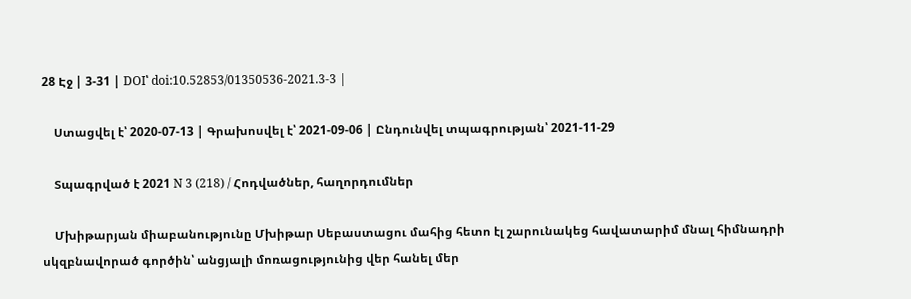28 Էջ | 3-31 | DOI՝ doi:10.52853/01350536-2021.3-3 |

    Ստացվել է՝ 2020-07-13 | Գրախոսվել է՝ 2021-09-06 | Ընդունվել տպագրության՝ 2021-11-29

    Տպագրված է 2021 N 3 (218) / Հոդվածներ, հաղորդումներ

    Մխիթարյան միաբանությունը Մխիթար Սեբաստացու մահից հետո էլ շարունակեց հավատարիմ մնալ հիմնադրի սկզբնավորած գործին՝ անցյալի մոռացությունից վեր հանել մեր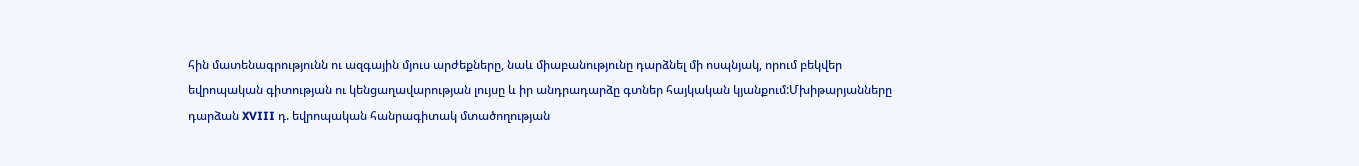հին մատենագրությունն ու ազգային մյուս արժեքները, նաև միաբանությունը դարձնել մի ոսպնյակ, որում բեկվեր եվրոպական գիտության ու կենցաղավարության լույսը և իր անդրադարձը գտներ հայկական կյանքում:Մխիթարյանները դարձան XVIII դ. եվրոպական հանրագիտակ մտածողության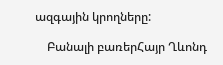ազգային կրողները:

    Բանալի բառերՀայր Ղևոնդ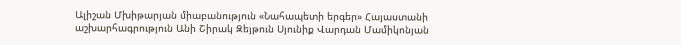Ալիշան Մխիթարյան միաբանություն «Նահապետի երգեր» Հայաստանի աշխարհագրություն Անի Շիրակ Զեյթուն Սյունիք Վարդան Մամիկոնյան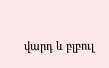վարդ և բլբուլ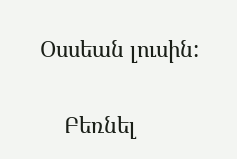Օսսեան լուսին:

    Բեռնել